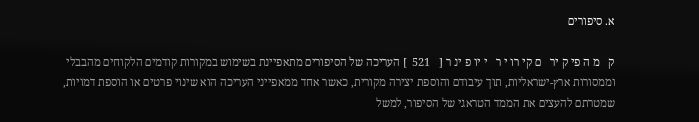א. סיפורים

ק   מ ה פי ק יר   ם קי רו י ר   י יו פ ינ ר [   521  ] העריכה של הסיפורים מתאפיינת בשימוש במקורות קודמים הלקוחים מהבבלי וממסורות ארץ-ישראליות, תוך עיבודם והוספת יצירה מקורית, כאשר אחד ממאפייני העריכה הוא שינוי פרטים או הוספת דמויות, שמטרתם להעצים את הממד הטראגי של הסיפור, למשל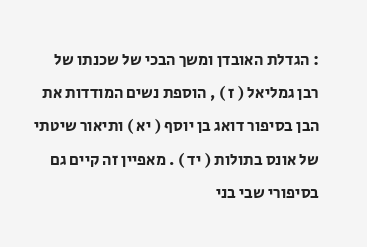: הגדלת האובדן ומשך הבכי של שכנתו של רבן גמליאל ( ז ) , הוספת נשים המודדות את הבן בסיפור דואג בן יוסף ( יא ) ותיאור שיטתי של אונס בתולות ( יד ) . מאפיין זה קיים גם בסיפורי שבי בני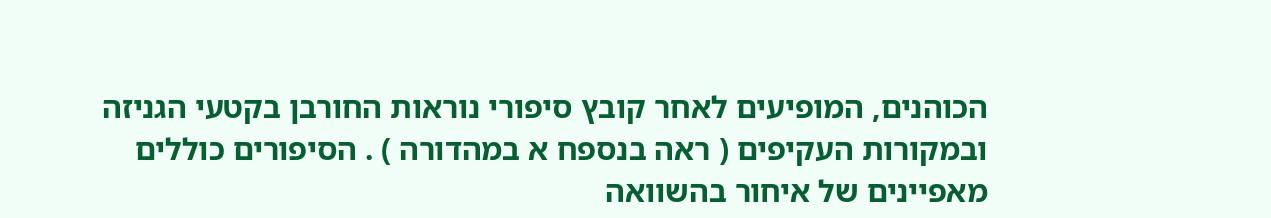הכוהנים, המופיעים לאחר קובץ סיפורי נוראות החורבן בקטעי הגניזה ובמקורות העקיפים ( ראה בנספח א במהדורה ) . הסיפורים כוללים מאפיינים של איחור בהשוואה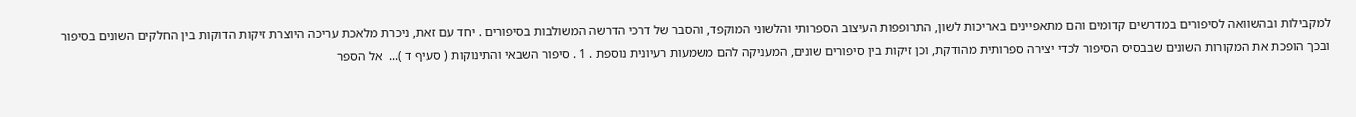למקבילות ובהשוואה לסיפורים במדרשים קדומים והם מתאפיינים באריכות לשון, התרופפות העיצוב הספרותי והלשוני המוקפד, והסבר של דרכי הדרשה המשולבות בסיפורים . יחד עם זאת, ניכרת מלאכת עריכה היוצרת זיקות הדוקות בין החלקים השונים בסיפור ובכך הופכת את המקורות השונים שבבסיס הסיפור לכדי יצירה ספרותית מהודקת, וכן זיקות בין סיפורים שונים, המעניקה להם משמעות רעיונית נוספת . 1 . סיפור השבאי והתינוקות ( סעיף ד )...  אל הספר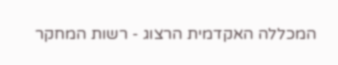המכללה האקדמית הרצוג - רשות המחקר